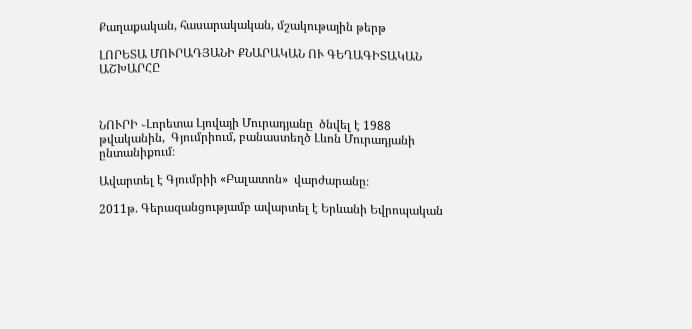Քաղաքական, հասարակական, մշակութային թերթ

ԼՈՐԵՏԱ ՄՈՒՐԱԴՅԱՆԻ ՔՆԱՐԱԿԱՆ ՈՒ ԳԵՂԱԳԻՏԱԿԱՆ ԱՇԽԱՐՀԸ



ՆՈՒՐԻ ֊Լորետա Լյովայի Մուրադյանը  ծնվել է 1988 թվականին,  Գյումրիում, բանաստեղծ Լևոն Մուրադյանի ընտանիքում։

Ավարտել է Գյումրիի «Բալատոն»  վարժարանը։

2011թ. Գերազանցությամբ ավարտել է Երևանի Եվրոպական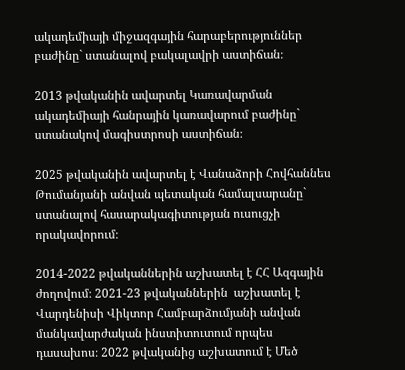ակադեմիայի միջազգային հարաբերություններ բաժինը` ստանալով բակալավրի աստիճան։

2013 թվականին ավարտել Կառավարման ակադեմիայի հանրային կառավարում բաժինը` ստանակով մագիստրոսի աստիճան։

2025 թվականին ավարտել է Վանաձորի Հովհաննես Թումանյանի անվան պետական համալսարանը` ստանալով հասարակագիտության ուսուցչի որակավորում։

2014-2022 թվականներին աշխատել է ՀՀ Ազգային ժողովում։ 2021-23 թվականներին  աշխատել է Վարդենիսի Վիկտոր Համբարձումյանի անվան մանկավարժական ինստիտուտում որպես դասախոս։ 2022 թվականից աշխատում է Մեծ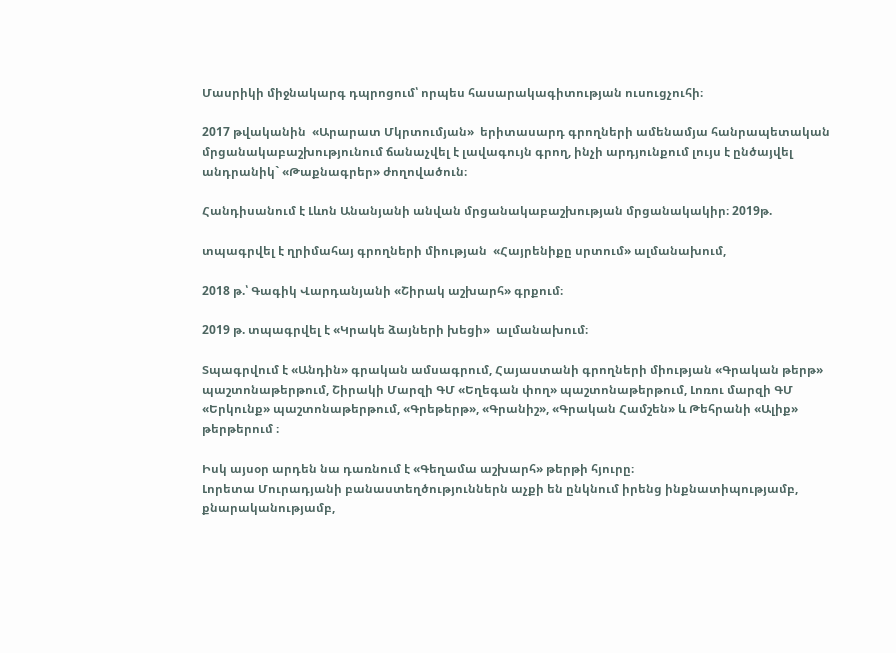Մասրիկի միջնակարգ դպրոցում՝ որպես հասարակագիտության ուսուցչուհի։

2017 թվականին  «Արարատ Մկրտումյան»  երիտասարդ գրողների ամենամյա հանրապետական մրցանակաբաշխությունում ճանաչվել է լավագույն գրող, ինչի արդյունքում լույս է ընծայվել անդրանիկ` «Թաքնագրեր» ժողովածուն։

Հանդիսանում է Լևոն Անանյանի անվան մրցանակաբաշխության մրցանակակիր։ 2019թ.

տպագրվել է ղրիմահայ գրողների միության  «Հայրենիքը սրտում» ալմանախում,

2018 թ.՝ Գագիկ Վարդանյանի «Շիրակ աշխարհ» գրքում։

2019 թ. տպագրվել է «Կրակե ձայների խեցի»  ալմանախում։

Տպագրվում է «Անդին» գրական ամսագրում, Հայաստանի գրողների միության «Գրական թերթ» պաշտոնաթերթում, Շիրակի Մարզի ԳՄ «Եղեգան փող» պաշտոնաթերթում, Լոռու մարզի ԳՄ «Երկունք» պաշտոնաթերթում, «Գրեթերթ», «Գրանիշ», «Գրական Համշեն» և Թեհրանի «Ալիք» թերթերում ։

Իսկ այսօր արդեն նա դառնում է «Գեղամա աշխարհ» թերթի հյուրը։
Լորետա Մուրադյանի բանաստեղծություններն աչքի են ընկնում իրենց ինքնատիպությամբ, քնարականությամբ,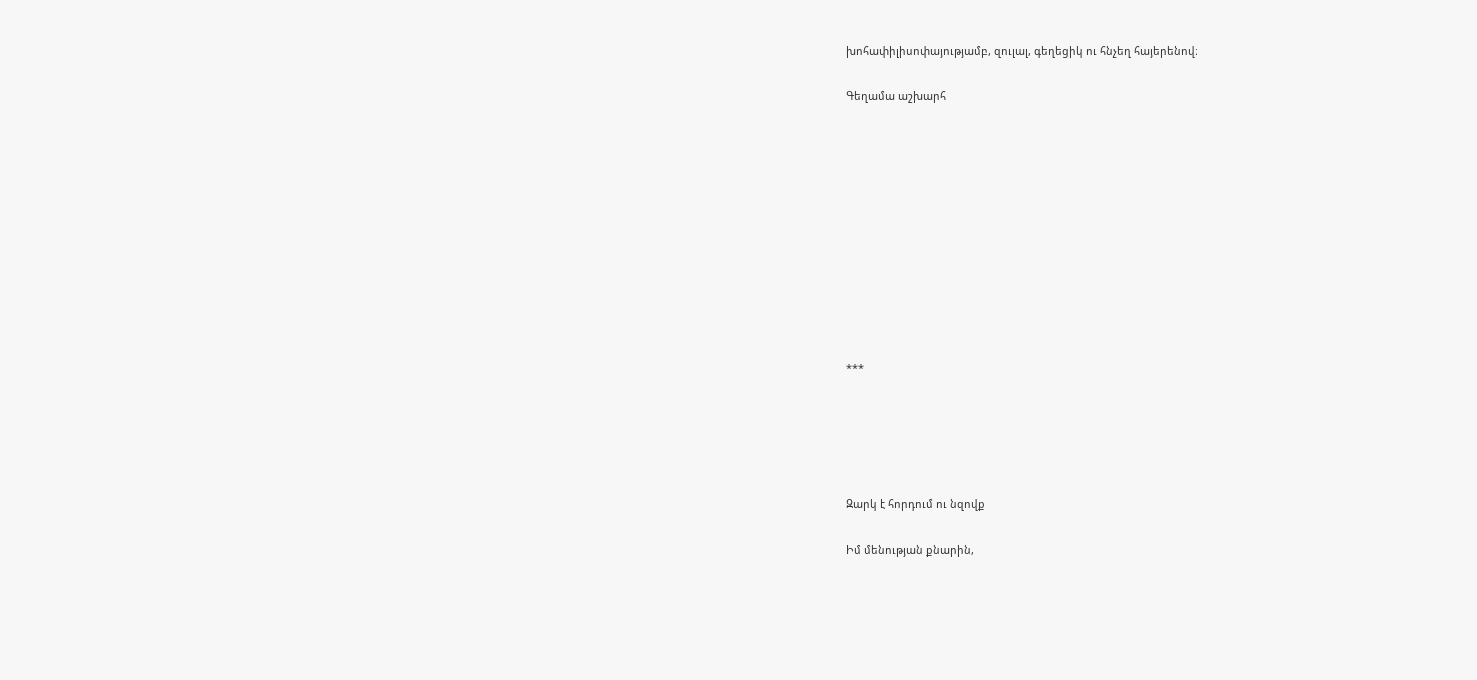խոհափիլիսոփայությամբ, զուլալ, գեղեցիկ ու հնչեղ հայերենով։

Գեղամա աշխարհ











***





Զարկ է հորդում ու նզովք

Իմ մենության քնարին,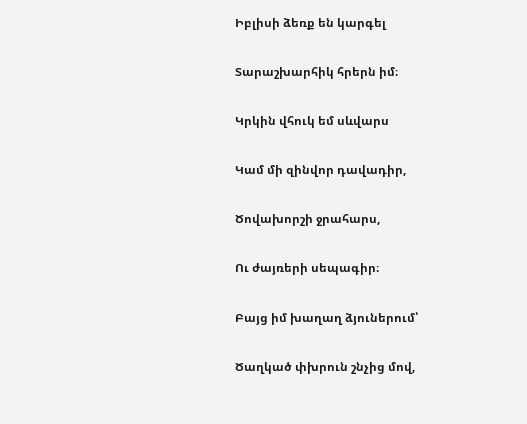Իբլիսի ձեռք են կարգել

Տարաշխարհիկ հրերն իմ։

Կրկին վհուկ եմ սևվարս

Կամ մի զինվոր դավադիր,

Ծովախորշի ջրահարս,

Ու ժայռերի սեպագիր։

Բայց իմ խաղաղ ձյուներում՝

Ծաղկած փխրուն շնչից մով,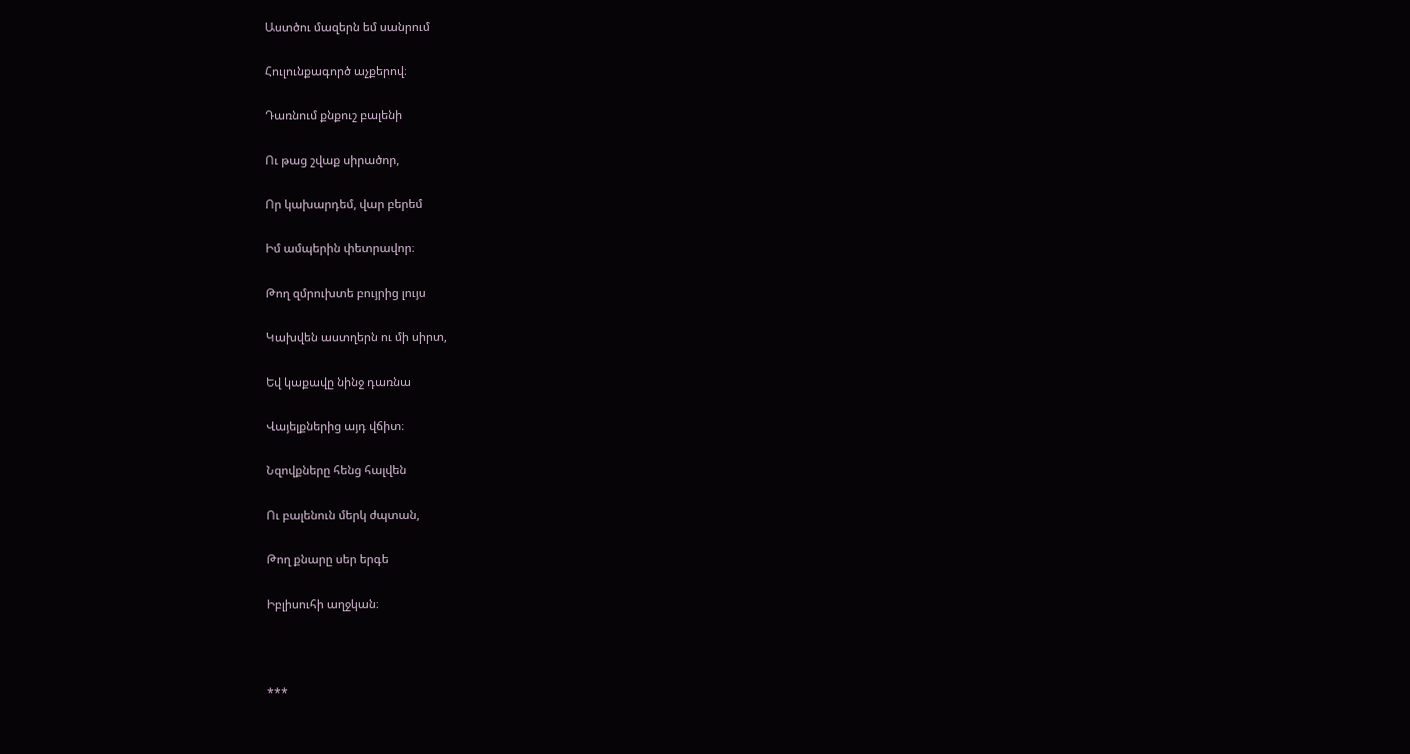Աստծու մազերն եմ սանրում

Հուլունքագործ աչքերով։

Դառնում քնքուշ բալենի

Ու թաց շվաք սիրածոր,

Որ կախարդեմ, վար բերեմ

Իմ ամպերին փետրավոր։

Թող զմրուխտե բույրից լույս

Կախվեն աստղերն ու մի սիրտ,

Եվ կաքավը նինջ դառնա

Վայելքներից այդ վճիտ։

Նզովքները հենց հալվեն

Ու բալենուն մերկ ժպտան,

Թող քնարը սեր երգե

Իբլիսուհի աղջկան։



***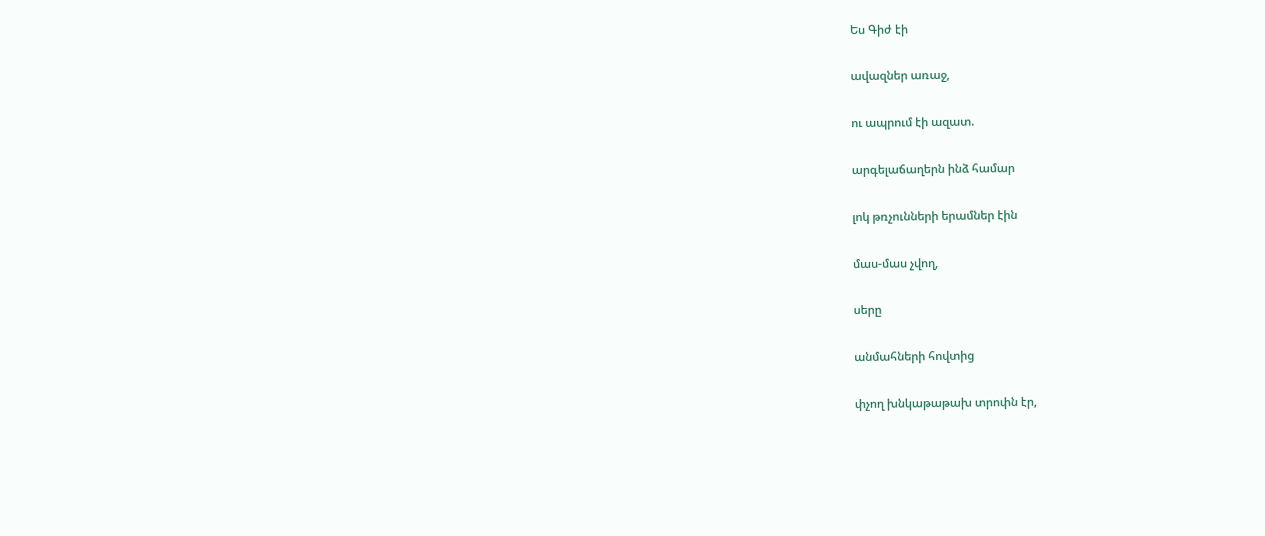Ես Գիժ էի

ավազներ առաջ,

ու ապրում էի ազատ.

արգելաճաղերն ինձ համար

լոկ թռչունների երամներ էին

մաս-մաս չվող,

սերը

անմահների հովտից

փչող խնկաթաթախ տրոփն էր,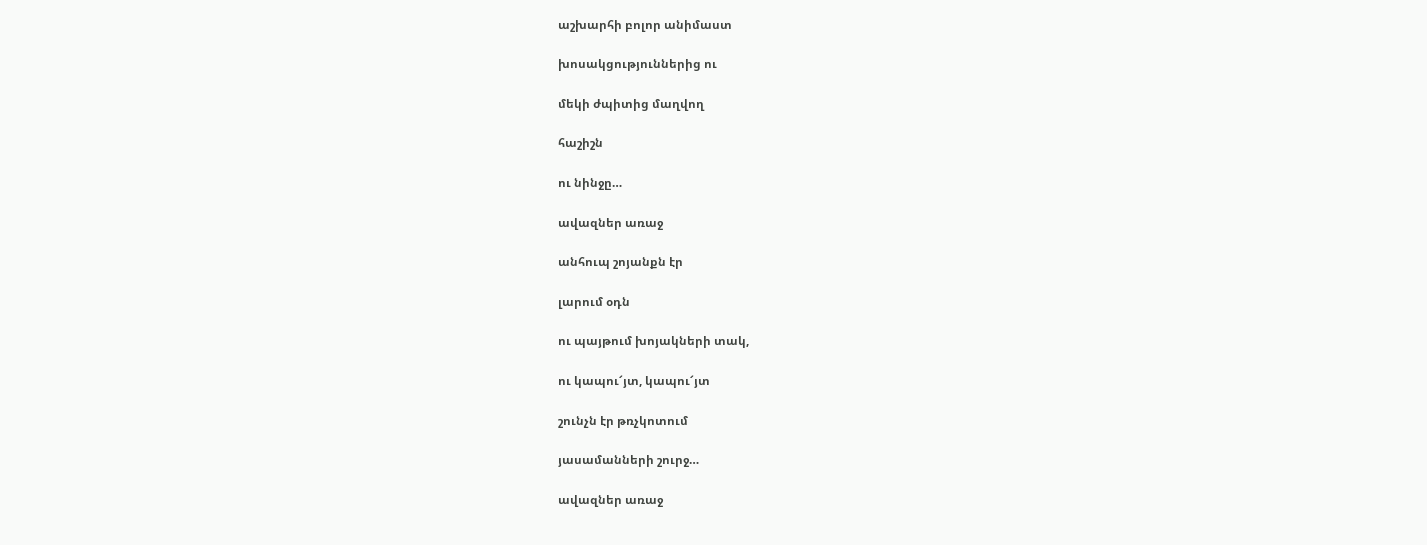աշխարհի բոլոր անիմաստ

խոսակցություններից ու

մեկի ժպիտից մաղվող

հաշիշն

ու նինջը…

ավազներ առաջ

անհուպ շոյանքն էր

լարում օդն

ու պայթում խոյակների տակ,

ու կապու՜յտ, կապու՜յտ

շունչն էր թռչկոտում

յասամանների շուրջ…

ավազներ առաջ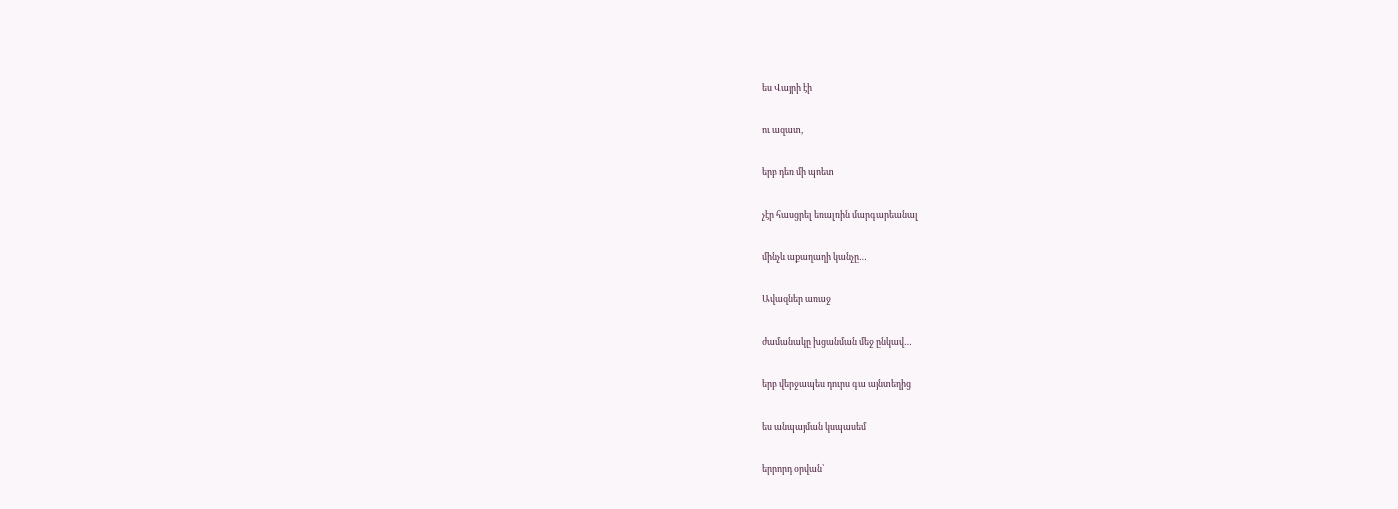ես Վայրի էի

ու ազատ,

երբ դեռ մի պոետ

չէր հասցրել եռալռին մարգարեանալ

մինչև աքաղաղի կանչը…

Ավազներ առաջ

ժամանակը խցանման մեջ ընկավ…

երբ վերջապես դուրս գա այնտեղից

ես անպայման կսպասեմ

երրորդ օրվան՝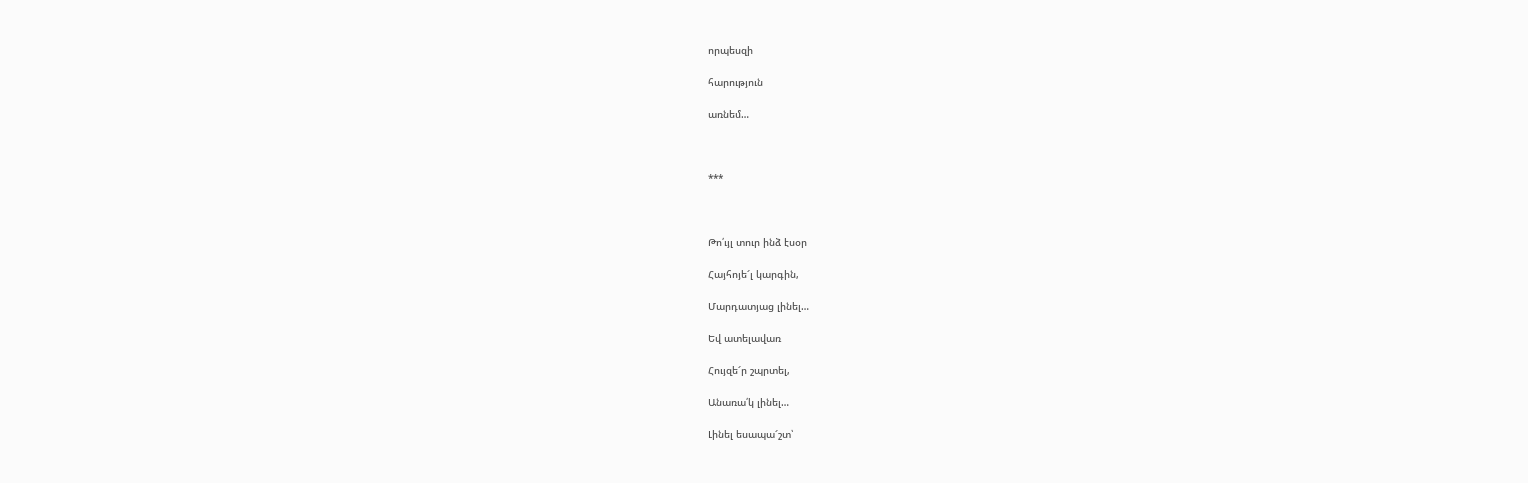որպեսզի

հարություն

առնեմ…



***



Թո՛ւյլ տուր ինձ էսօր

Հայհոյե՜լ կարգին,

Մարդատյաց լինել…

Եվ ատելավառ

Հույզե՜ր շպրտել,

Անառա՛կ լինել…

Լինել եսապա՜շտ՝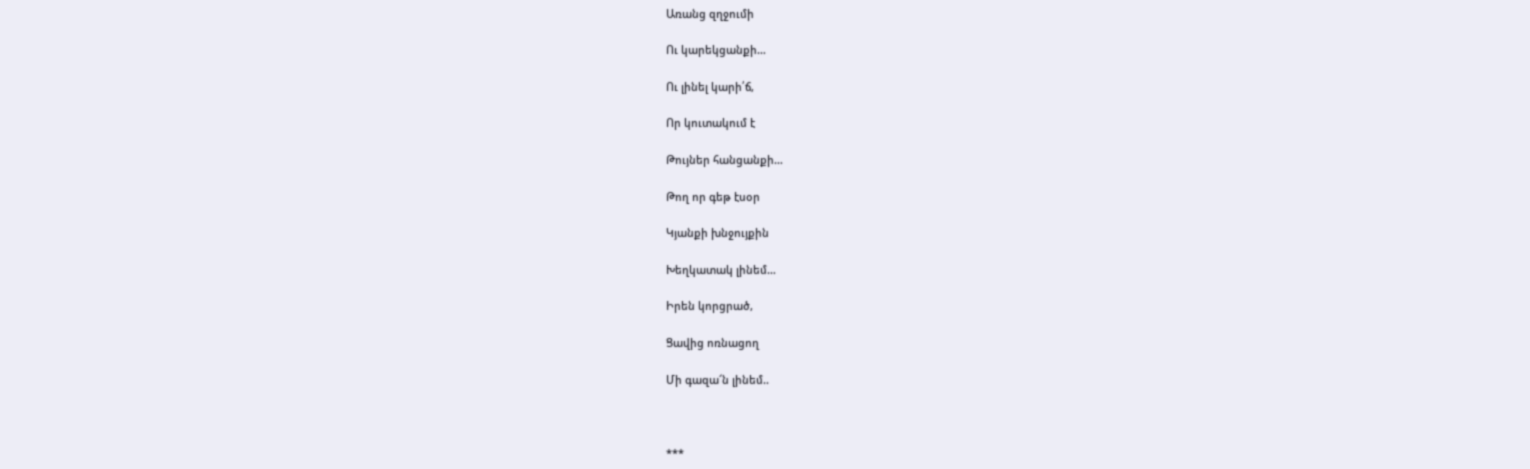Առանց զղջումի

Ու կարեկցանքի…

Ու լինել կարի՛ճ,

Որ կուտակում է

Թույներ հանցանքի…

Թող որ գեթ էսօր

Կյանքի խնջույքին

Խեղկատակ լինեմ…

Իրեն կորցրած,

Ցավից ոռնացող

Մի գազա՜ն լինեմ..



***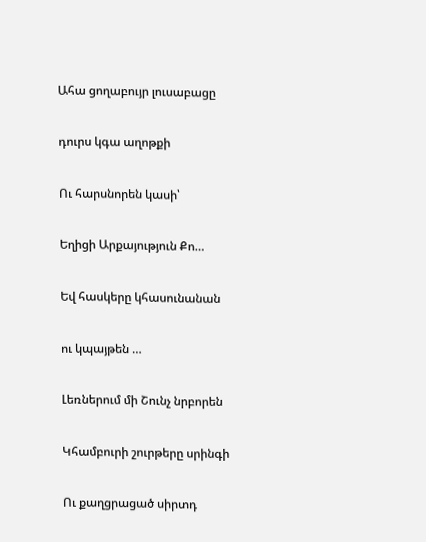Ահա ցողաբույր լուսաբացը

դուրս կգա աղոթքի

Ու հարսնորեն կասի՝

Եղիցի Արքայություն Քո…

Եվ հասկերը կհասունանան

ու կպայթեն …

Լեռներում մի Շունչ նրբորեն

Կհամբուրի շուրթերը սրինգի

Ու քաղցրացած սիրտդ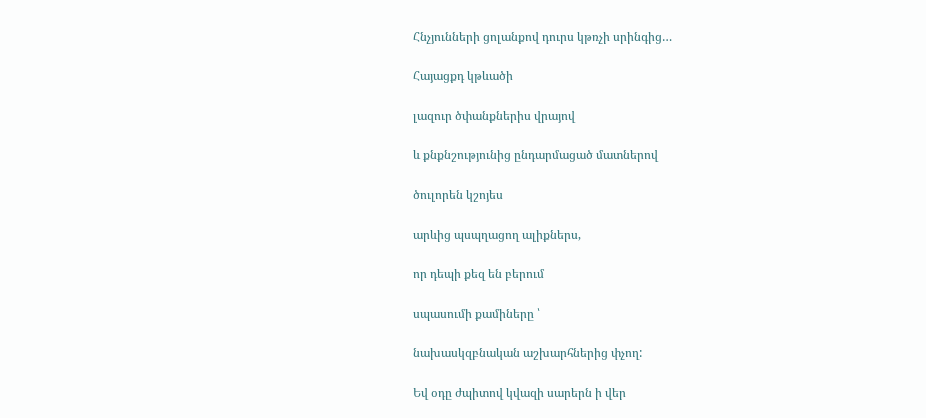Հնչյունների ցոլանքով դուրս կթռչի սրինգից…

Հայացքդ կթևածի

լազուր ծփանքներիս վրայով

և քնքնշությունից ընդարմացած մատներով

ծուլորեն կշոյես

արևից պսպղացող ալիքներս,

որ դեպի քեզ են բերում

սպասումի քամիները ՝

նախասկզբնական աշխարհներից փչող:

Եվ օդը ժպիտով կվազի սարերն ի վեր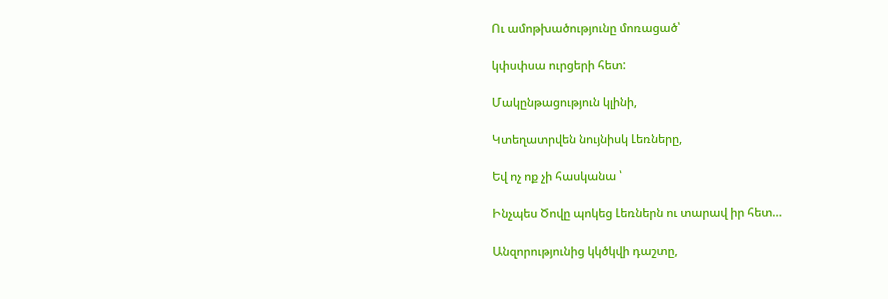Ու ամոթխածությունը մոռացած՝

կփսփսա ուրցերի հետ:

Մակընթացություն կլինի,

Կտեղատրվեն նույնիսկ Լեռները,

Եվ ոչ ոք չի հասկանա ՝

Ինչպես Ծովը պոկեց Լեռներն ու տարավ իր հետ…

Անզորությունից կկծկվի դաշտը,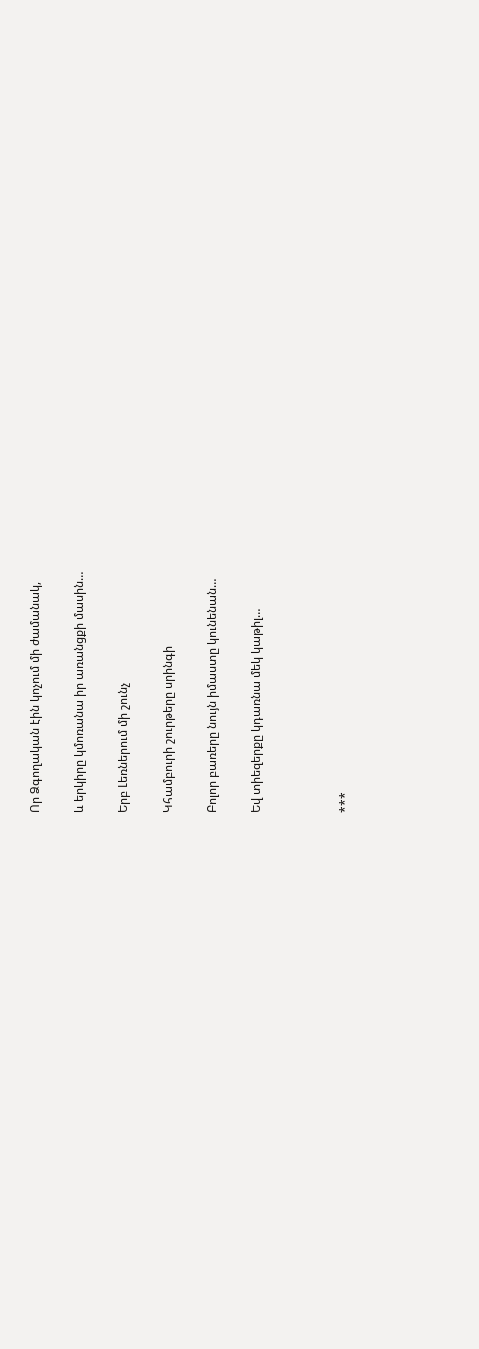Որ Ձգողական էին կոչում մի ժամանակ,

և երկիրը կմոռանա իր առանցքի մասին…

Երբ Լեռներում մի շունչ

Կհամբուրի շուրթերը սրինգի

Բոլոր բառերը նույն իմաստը կունենան…

Եվ տիեզերքը կդառնա մեկ կաթիլ…



***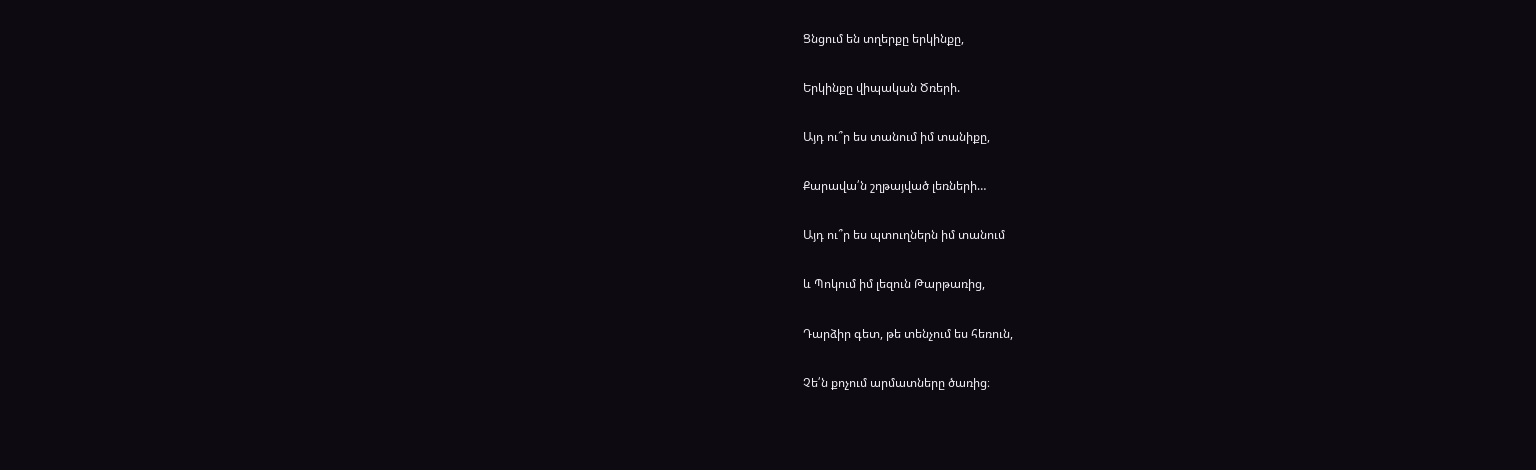Ցնցում են տղերքը երկինքը,

Երկինքը վիպական Ծռերի.

Այդ ու՞ր ես տանում իմ տանիքը,

Քարավա՛ն շղթայված լեռների…

Այդ ու՞ր ես պտուղներն իմ տանում

և Պոկում իմ լեզուն Թարթառից,

Դարձիր գետ, թե տենչում ես հեռուն,

Չե՛ն քոչում արմատները ծառից։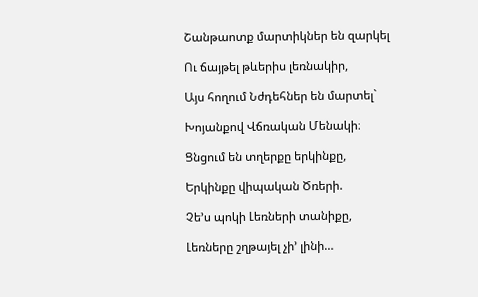Շանթաոտք մարտիկներ են զարկել

Ու ճայթել թևերիս լեռնակիր,

Այս հողում Նժդեհներ են մարտել`

Խոյանքով Վճռական Մենակի։

Ցնցում են տղերքը երկինքը,

Երկինքը վիպական Ծռերի.

Չե’ս պոկի Լեռների տանիքը,

Լեռները շղթայել չի’ լինի…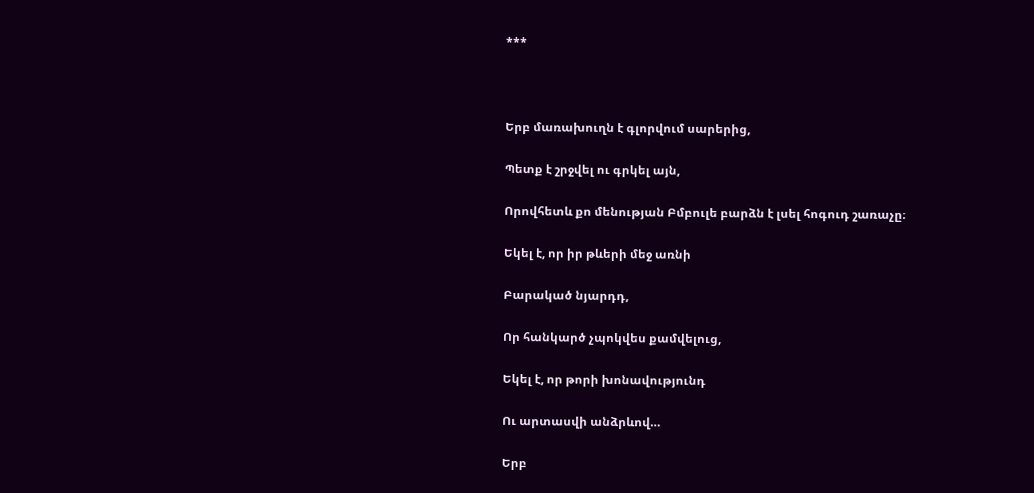***



Երբ մառախուղն է գլորվում սարերից,

Պետք է շրջվել ու գրկել այն,

Որովհետև քո մենության Բմբուլե բարձն է լսել հոգուդ շառաչը։

Եկել է, որ իր թևերի մեջ առնի

Բարակած նյարդդ,

Որ հանկարծ չպոկվես քամվելուց,

Եկել է, որ թորի խոնավությունդ

Ու արտասվի անձրևով…

Երբ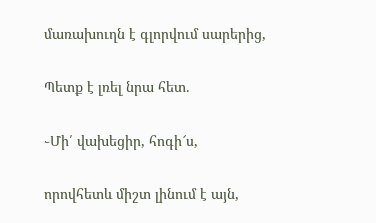մառախուղն է գլորվում սարերից,

Պետք է լռել նրա հետ.

֊Մի՛ վախեցիր, հոգի՜ս,

որովհետև միշտ լինում է այն,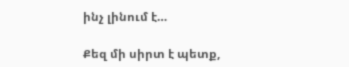ինչ լինում է…

Քեզ մի սիրտ է պետք,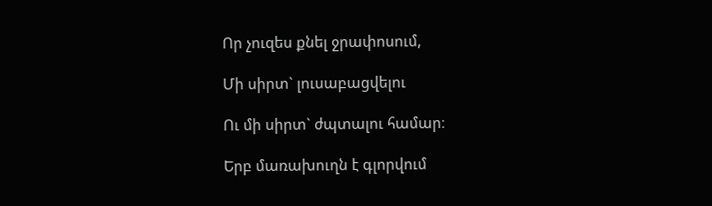Որ չուզես քնել ջրափոսում,

Մի սիրտ` լուսաբացվելու

Ու մի սիրտ` ժպտալու համար։

Երբ մառախուղն է գլորվում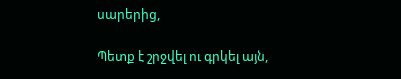սարերից,

Պետք է շրջվել ու գրկել այն,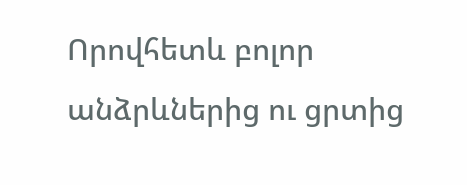Որովհետև բոլոր անձրևներից ու ցրտից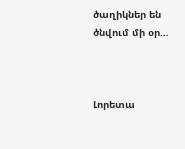ծաղիկներ են ծնվում մի օր…



Լորետա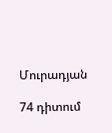Մուրադյան

74 դիտում